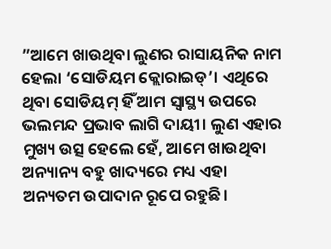”ଆମେ ଖାଉଥିବା ଲୁଣର ରାସାୟନିକ ନାମ ହେଲା ‘ସୋଡିୟମ କ୍ଲୋରାଇଡ୍’। ଏଥିରେ ଥିବା ସୋଡିୟମ୍ ହିଁ ଆମ ସ୍ବାସ୍ଥ୍ୟ ଉପରେ ଭଲମନ୍ଦ ପ୍ରଭାବ ଲାଗି ଦାୟୀ। ଲୁଣ ଏହାର ମୁଖ୍ୟ ଉତ୍ସ ହେଲେ ହେଁ, ଆମେ ଖାଉଥିବା ଅନ୍ୟାନ୍ୟ ବହୁ ଖାଦ୍ୟରେ ମଧ୍ୟ ଏହା ଅନ୍ୟତମ ଉପାଦାନ ରୂପେ ରହୁଛି।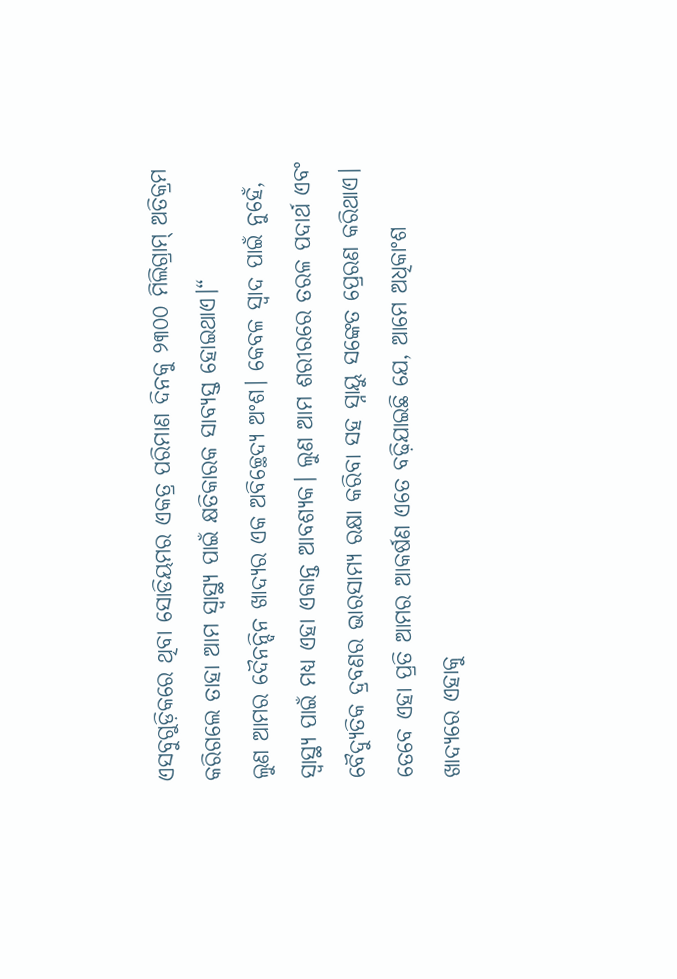ଏସବୁଗୁଡ଼ିକରେ ଥିବା ସୋଡିୟମର ଏକତ୍ର ପରିମାଣ ଦିନକୁ ୨୩୦୦ ମିଲିଗ୍ରାମ୍ ଅତିକ୍ରମ କରିଗଲେ ତାହା ଆମ ସ୍ବାସ୍ଥ୍ୟ ପାଇଁ କ୍ଷତିକାରକ ସାବ୍ୟସ୍ତ ହୋଇଥାଏ।“
ଲୁଣ ଆମର ଦୈନନ୍ଦିନ ଖାଦ୍ୟର ଏକ ଅବିଚ୍ଛେଦ୍ୟ ଅଂଶ। କେବଳ ସ୍ବାଦ ପାଇଁ ନୁହେଁ, ସ୍ବାସ୍ଥ୍ୟ ପାଇଁ ମଧ୍ୟ ଏହା ଏକାନ୍ତ ଆବଶ୍ୟକ। ଲୁଣ ଆମ ଶରୀରରେ ତରଳ ପଦାର୍ଥ ଏବଂ ବୈଦ୍ୟୁତିକ ଦ୍ରବଣର ଭାରସାମ୍ୟ ରକ୍ଷା କରିବା ସହ ସ୍ନାୟୁ ସଙ୍କେତ ପ୍ରେରଣ କରିଥାଏ। ତେବେ ଏହା ପ୍ରତି ଆମର ଆକର୍ଷଣ ଏତେ ବଢ଼ିଯାଇଛି ଯେ, ଆମେ ଅଧିକାଂଶ ଖାଦ୍ୟରେ ଏହାକୁ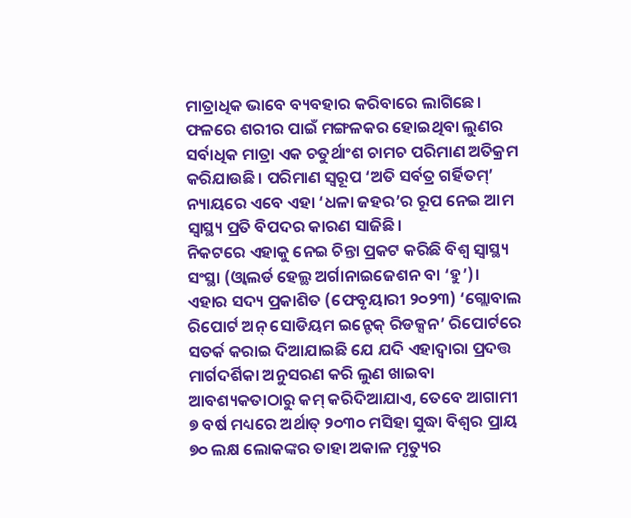ମାତ୍ରାଧିକ ଭାବେ ବ୍ୟବହାର କରିବାରେ ଲାଗିଛେ। ଫଳରେ ଶରୀର ପାଇଁ ମଙ୍ଗଳକର ହୋଇଥିବା ଲୁଣର ସର୍ବାଧିକ ମାତ୍ରା ଏକ ଚତୁର୍ଥାଂଶ ଚାମଚ ପରିମାଣ ଅତିକ୍ରମ କରିଯାଉଛି। ପରିମାଣ ସ୍ବରୂପ ‘ଅତି ସର୍ବତ୍ର ଗର୍ହିତମ୍’ ନ୍ୟାୟରେ ଏବେ ଏହା ‘ଧଳା ଜହର’ର ରୂପ ନେଇ ଆମ ସ୍ବାସ୍ଥ୍ୟ ପ୍ରତି ବିପଦର କାରଣ ସାଜିଛି।
ନିକଟରେ ଏହାକୁ ନେଇ ଚିନ୍ତା ପ୍ରକଟ କରିଛି ବିଶ୍ୱ ସ୍ବାସ୍ଥ୍ୟ ସଂସ୍ଥା (ଓ୍ବାଲର୍ଡ ହେଲ୍ଥ ଅର୍ଗାନାଇଜେଶନ ବା ‘ହୁ’)। ଏହାର ସଦ୍ୟ ପ୍ରକାଶିତ (ଫେବୃୟାରୀ ୨୦୨୩) ‘ଗ୍ଲୋବାଲ ରିପୋର୍ଟ ଅନ୍ ସୋଡିୟମ ଇନ୍ଟେକ୍ ରିଡକ୍ସନ’ ରିପୋର୍ଟରେ ସତର୍କ କରାଇ ଦିଆଯାଇଛି ଯେ ଯଦି ଏହାଦ୍ୱାରା ପ୍ରଦତ୍ତ ମାର୍ଗଦର୍ଶିକା ଅନୁସରଣ କରି ଲୁଣ ଖାଇବା ଆବଶ୍ୟକତାଠାରୁ କମ୍ କରିଦିଆଯାଏ, ତେବେ ଆଗାମୀ ୭ ବର୍ଷ ମଧ୍ୟରେ ଅର୍ଥାତ୍ ୨୦୩୦ ମସିହା ସୁଦ୍ଧା ବିଶ୍ୱର ପ୍ରାୟ ୭୦ ଲକ୍ଷ ଲୋକଙ୍କର ତାହା ଅକାଳ ମୃତ୍ୟୁର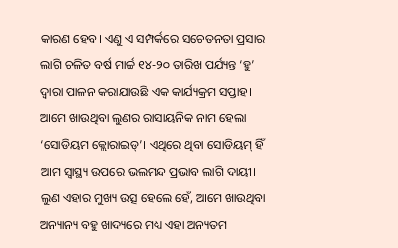କାରଣ ହେବ। ଏଣୁ ଏ ସମ୍ପର୍କରେ ସଚେତନତା ପ୍ରସାର ଲାଗି ଚଳିତ ବର୍ଷ ମାର୍ଚ୍ଚ ୧୪-୨୦ ତାରିଖ ପର୍ଯ୍ୟନ୍ତ ‘ହୁ’ ଦ୍ୱାରା ପାଳନ କରାଯାଉଛି ଏକ କାର୍ଯ୍ୟକ୍ରମ ସପ୍ତାହ।
ଆମେ ଖାଉଥିବା ଲୁଣର ରାସାୟନିକ ନାମ ହେଲା ‘ସୋଡିୟମ କ୍ଲୋରାଇଡ୍’। ଏଥିରେ ଥିବା ସୋଡିୟମ୍ ହିଁ ଆମ ସ୍ବାସ୍ଥ୍ୟ ଉପରେ ଭଲମନ୍ଦ ପ୍ରଭାବ ଲାଗି ଦାୟୀ। ଲୁଣ ଏହାର ମୁଖ୍ୟ ଉତ୍ସ ହେଲେ ହେଁ, ଆମେ ଖାଉଥିବା ଅନ୍ୟାନ୍ୟ ବହୁ ଖାଦ୍ୟରେ ମଧ୍ୟ ଏହା ଅନ୍ୟତମ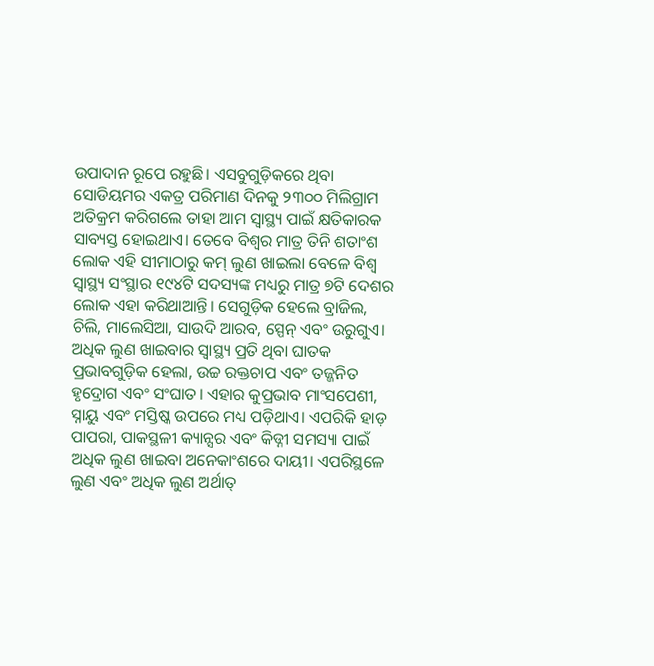ଉପାଦାନ ରୂପେ ରହୁଛି। ଏସବୁଗୁଡ଼ିକରେ ଥିବା ସୋଡିୟମର ଏକତ୍ର ପରିମାଣ ଦିନକୁ ୨୩୦୦ ମିଲିଗ୍ରାମ ଅତିକ୍ରମ କରିଗଲେ ତାହା ଆମ ସ୍ବାସ୍ଥ୍ୟ ପାଇଁ କ୍ଷତିକାରକ ସାବ୍ୟସ୍ତ ହୋଇଥାଏ। ତେବେ ବିଶ୍ୱର ମାତ୍ର ତିନି ଶତାଂଶ ଲୋକ ଏହି ସୀମାଠାରୁ କମ୍ ଲୁଣ ଖାଇଲା ବେଳେ ବିଶ୍ୱ ସ୍ବାସ୍ଥ୍ୟ ସଂସ୍ଥାର ୧୯୪ଟି ସଦସ୍ୟଙ୍କ ମଧ୍ୟରୁ ମାତ୍ର ୭ଟି ଦେଶର ଲୋକ ଏହା କରିଥାଆନ୍ତି। ସେଗୁଡ଼ିକ ହେଲେ ବ୍ରାଜିଲ, ଚିଲି, ମାଲେସିଆ, ସାଉଦି ଆରବ, ସ୍ପେନ୍ ଏବଂ ଉରୁଗୁଏ।
ଅଧିକ ଲୁଣ ଖାଇବାର ସ୍ବାସ୍ଥ୍ୟ ପ୍ରତି ଥିବା ଘାତକ ପ୍ରଭାବଗୁଡ଼ିକ ହେଲା, ଉଚ୍ଚ ରକ୍ତଚାପ ଏବଂ ତଜ୍ଜନିତ ହୃଦ୍ରୋଗ ଏବଂ ସଂଘାତ। ଏହାର କୁପ୍ରଭାବ ମାଂସପେଶୀ, ସ୍ନାୟୁ ଏବଂ ମସ୍ତିଷ୍କ ଉପରେ ମଧ୍ୟ ପଡ଼ିଥାଏ। ଏପରିକି ହାଡ଼ ପାପରା, ପାକସ୍ଥଳୀ କ୍ୟାନ୍ସର ଏବଂ କିଡ୍ନୀ ସମସ୍ୟା ପାଇଁ ଅଧିକ ଲୁଣ ଖାଇବା ଅନେକାଂଶରେ ଦାୟୀ। ଏପରିସ୍ଥଳେ ଲୁଣ ଏବଂ ଅଧିକ ଲୁଣ ଅର୍ଥାତ୍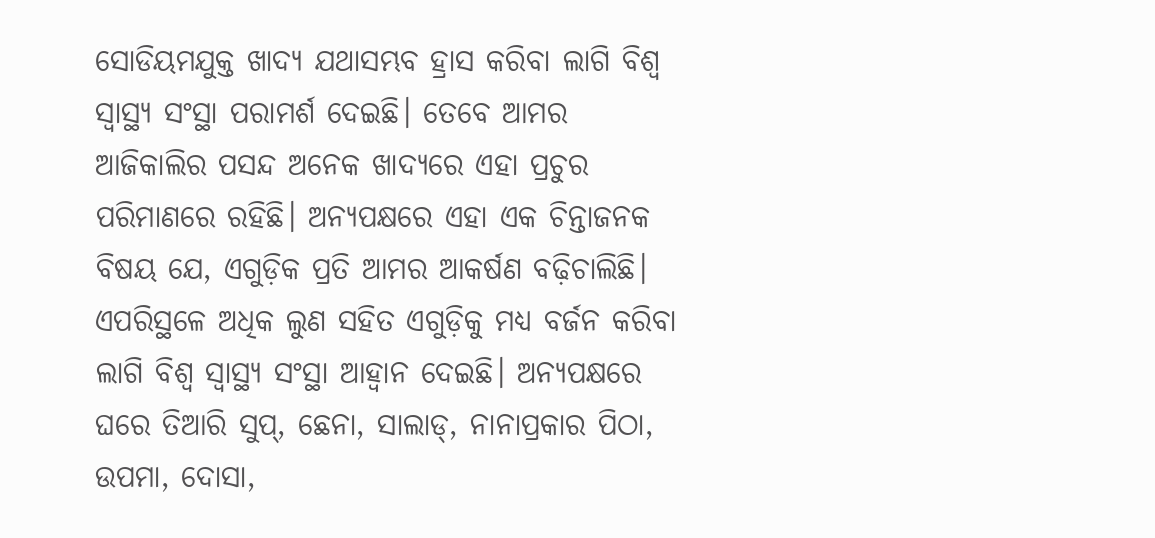ସୋଡିୟମଯୁକ୍ତ ଖାଦ୍ୟ ଯଥାସମ୍ଭବ ହ୍ରାସ କରିବା ଲାଗି ବିଶ୍ୱ ସ୍ବାସ୍ଥ୍ୟ ସଂସ୍ଥା ପରାମର୍ଶ ଦେଇଛି। ତେବେ ଆମର ଆଜିକାଲିର ପସନ୍ଦ ଅନେକ ଖାଦ୍ୟରେ ଏହା ପ୍ରଚୁର ପରିମାଣରେ ରହିଛି। ଅନ୍ୟପକ୍ଷରେ ଏହା ଏକ ଚିନ୍ତାଜନକ ବିଷୟ ଯେ, ଏଗୁଡ଼ିକ ପ୍ରତି ଆମର ଆକର୍ଷଣ ବଢ଼ିଚାଲିଛି।
ଏପରିସ୍ଥଳେ ଅଧିକ ଲୁଣ ସହିତ ଏଗୁଡ଼ିକୁ ମଧ୍ୟ ବର୍ଜନ କରିବା ଲାଗି ବିଶ୍ୱ ସ୍ବାସ୍ଥ୍ୟ ସଂସ୍ଥା ଆହ୍ବାନ ଦେଇଛି। ଅନ୍ୟପକ୍ଷରେ ଘରେ ତିଆରି ସୁପ୍, ଛେନା, ସାଲାଡ୍, ନାନାପ୍ରକାର ପିଠା, ଉପମା, ଦୋସା,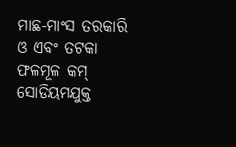ମାଛ-ମାଂସ ତରକାରି ଓ ଏବଂ ତଟକା ଫଳମୂଳ କମ୍ ସୋଡିୟମଯୁକ୍ତ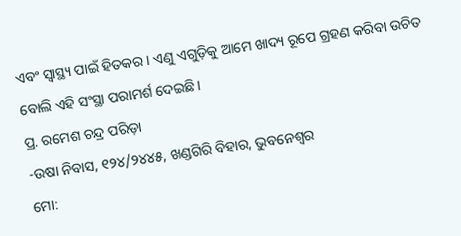ଏବଂ ସ୍ବାସ୍ଥ୍ୟ ପାଇଁ ହିତକର। ଏଣୁ ଏଗୁଡ଼ିକୁ ଆମେ ଖାଦ୍ୟ ରୂପେ ଗ୍ରହଣ କରିବା ଉଚିତ ବୋଲି ଏହି ସଂସ୍ଥା ପରାମର୍ଶ ଦେଇଛି।
ପ୍ର. ରମେଶ ଚନ୍ଦ୍ର ପରିଡ଼ା
-ଉଷା ନିବାସ, ୧୨୪/୨୪୪୫, ଖଣ୍ଡଗିରି ବିହାର, ଭୁବନେଶ୍ୱର
ମୋ: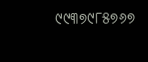୯୯୩୭୯୮୫୭୬୭